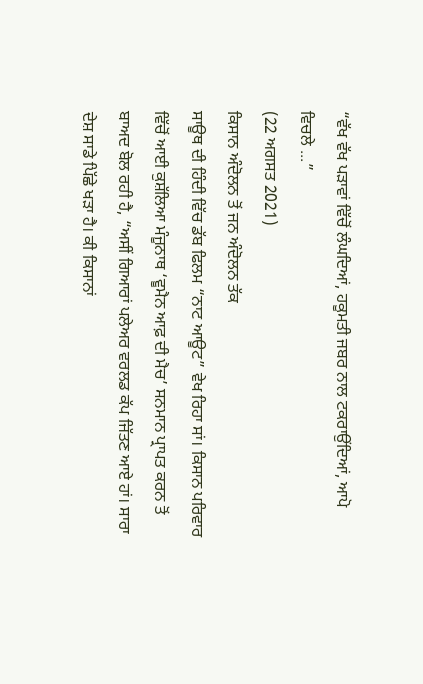“ਵੱਖ ਵੱਖ ਪੜਾਵਾਂ ਵਿੱਚੋਂ ਲੰਘਦਿਆਂ, ਹਕੂਮਤੀ ਜਬਰ ਨਾਲ ਟਕਰਾਉਂਦਿਆਂ, ਆਪੋ ਵਿਚਲੇ ...”
(22 ਅਗਸਤ 2021)
ਕਿਸਾਨ ਅੰਦੋਲਨ ਤੋਂ ਜਨ ਅੰਦੋਲਨ ਤੱਕ
ਸਾਊਥ ਦੀ ਹਿੰਦੀ ਵਿੱਚ ਡੱਬ ਫਿਲਮ “ਨਾਟ ਆਊਟ” ਵੇਖ ਰਿਹਾ ਸਾਂ। ਕਿਸਾਨ ਪਰਿਵਾਰ ਵਿੱਚੋਂ ਆਈ ਕੁਸ਼ੱਲਿਆ ਮੰਜੂਨਾਥ ‘ਵੂਮੈਨ ਆਫ਼ ਦੀ ਮੈਚ’ ਸਨਮਾਨ ਪ੍ਰਾਪਤ ਕਰਨ ਤੋਂ ਬਾਅਦ ਬੋਲ ਰਹੀ ਹੈ, “ਅਸੀਂ ਗਿਆਰਾਂ ਪਲੇਅਰ ਵਰਲਡ ਕੱਪ ਜਿੱਤਣ ਆਏ ਹਾਂ। ਸਾਰਾ ਦੇਸ਼ ਸਾਡੇ ਪਿੱਛੇ ਖੜਾ ਹੈ। ਕੀ ਕਿਸਾਨਾਂ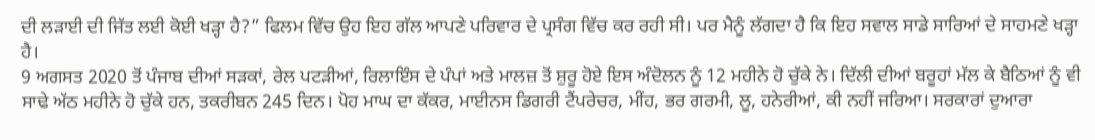ਦੀ ਲੜਾਈ ਦੀ ਜਿੱਤ ਲਈ ਕੋਈ ਖੜ੍ਹਾ ਹੈ?” ਫਿਲਮ ਵਿੱਚ ਉਹ ਇਹ ਗੱਲ ਆਪਣੇ ਪਰਿਵਾਰ ਦੇ ਪ੍ਰਸੰਗ ਵਿੱਚ ਕਰ ਰਹੀ ਸੀ। ਪਰ ਮੈਨੂੰ ਲੱਗਦਾ ਹੈ ਕਿ ਇਹ ਸਵਾਲ ਸਾਡੇ ਸਾਰਿਆਂ ਦੇ ਸਾਹਮਣੇ ਖੜ੍ਹਾ ਹੈ।
9 ਅਗਸਤ 2020 ਤੋਂ ਪੰਜਾਬ ਦੀਆਂ ਸੜਕਾਂ, ਰੇਲ ਪਟੜੀਆਂ, ਰਿਲਾਇੰਸ ਦੇ ਪੰਪਾਂ ਅਤੇ ਮਾਲਜ਼ ਤੋਂ ਸ਼ੁਰੂ ਹੋਏ ਇਸ ਅੰਦੋਲਨ ਨੂੰ 12 ਮਹੀਨੇ ਹੋ ਚੁੱਕੇ ਨੇ। ਦਿੱਲੀ ਦੀਆਂ ਬਰੂਹਾਂ ਮੱਲ ਕੇ ਬੈਠਿਆਂ ਨੂੰ ਵੀ ਸਾਢੇ ਅੱਠ ਮਹੀਨੇ ਹੋ ਚੁੱਕੇ ਹਨ, ਤਕਰੀਬਨ 245 ਦਿਨ। ਪੋਹ ਮਾਘ ਦਾ ਕੱਕਰ, ਮਾਈਨਸ ਡਿਗਰੀ ਟੈਂਪਰੇਚਰ, ਮੀਂਹ, ਭਰ ਗਰਮੀ, ਲੂ, ਹਨੇਰੀਆਂ, ਕੀ ਨਹੀਂ ਜਰਿਆ। ਸਰਕਾਰਾਂ ਦੁਆਰਾ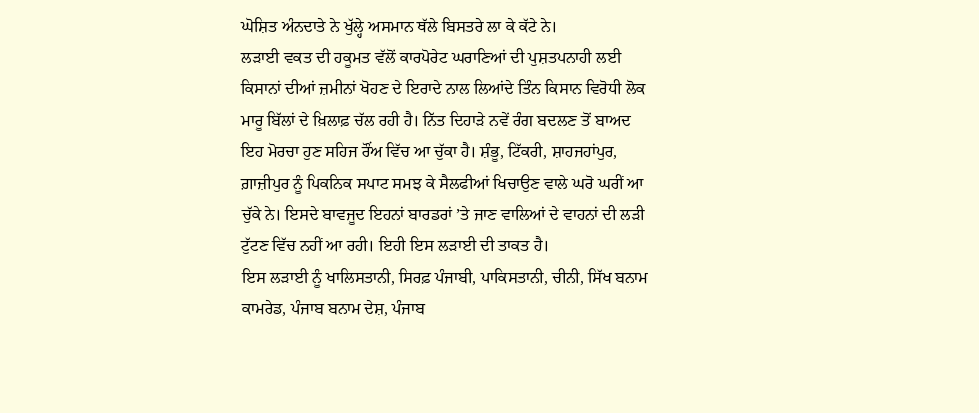ਘੋਸ਼ਿਤ ਅੰਨਦਾਤੇ ਨੇ ਖੁੱਲ੍ਹੇ ਅਸਮਾਨ ਥੱਲੇ ਬਿਸਤਰੇ ਲਾ ਕੇ ਕੱਟੇ ਨੇ।
ਲੜਾਈ ਵਕਤ ਦੀ ਹਕੂਮਤ ਵੱਲੋਂ ਕਾਰਪੋਰੇਟ ਘਰਾਣਿਆਂ ਦੀ ਪੁਸ਼ਤਪਨਾਹੀ ਲਈ ਕਿਸਾਨਾਂ ਦੀਆਂ ਜ਼ਮੀਨਾਂ ਖੋਹਣ ਦੇ ਇਰਾਦੇ ਨਾਲ ਲਿਆਂਦੇ ਤਿੰਨ ਕਿਸਾਨ ਵਿਰੋਧੀ ਲੋਕ ਮਾਰੂ ਬਿੱਲਾਂ ਦੇ ਖ਼ਿਲਾਫ਼ ਚੱਲ ਰਹੀ ਹੈ। ਨਿੱਤ ਦਿਹਾੜੇ ਨਵੇਂ ਰੰਗ ਬਦਲਣ ਤੋਂ ਬਾਅਦ ਇਹ ਮੋਰਚਾ ਹੁਣ ਸਹਿਜ ਰੌਂਅ ਵਿੱਚ ਆ ਚੁੱਕਾ ਹੈ। ਸ਼ੰਭੂ, ਟਿੱਕਰੀ, ਸ਼ਾਹਜਹਾਂਪੁਰ, ਗ਼ਾਜ਼ੀਪੁਰ ਨੂੰ ਪਿਕਨਿਕ ਸਪਾਟ ਸਮਝ ਕੇ ਸੈਲਫੀਆਂ ਖਿਚਾਉਣ ਵਾਲੇ ਘਰੋ ਘਰੀਂ ਆ ਚੁੱਕੇ ਨੇ। ਇਸਦੇ ਬਾਵਜੂਦ ਇਹਨਾਂ ਬਾਰਡਰਾਂ ’ਤੇ ਜਾਣ ਵਾਲਿਆਂ ਦੇ ਵਾਹਨਾਂ ਦੀ ਲੜੀ ਟੁੱਟਣ ਵਿੱਚ ਨਹੀਂ ਆ ਰਹੀ। ਇਹੀ ਇਸ ਲੜਾਈ ਦੀ ਤਾਕਤ ਹੈ।
ਇਸ ਲੜਾਈ ਨੂੰ ਖਾਲਿਸਤਾਨੀ, ਸਿਰਫ਼ ਪੰਜਾਬੀ, ਪਾਕਿਸਤਾਨੀ, ਚੀਨੀ, ਸਿੱਖ ਬਨਾਮ ਕਾਮਰੇਡ, ਪੰਜਾਬ ਬਨਾਮ ਦੇਸ਼, ਪੰਜਾਬ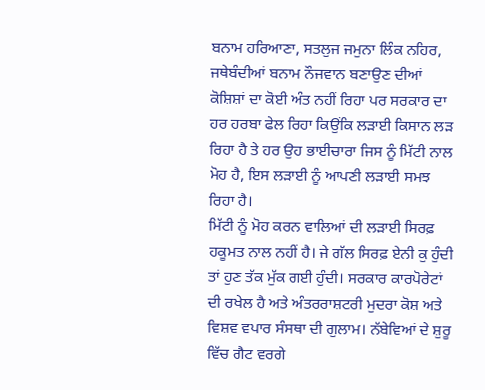ਬਨਾਮ ਹਰਿਆਣਾ, ਸਤਲੁਜ ਜਮੁਨਾ ਲਿੰਕ ਨਹਿਰ, ਜਥੇਬੰਦੀਆਂ ਬਨਾਮ ਨੌਜਵਾਨ ਬਣਾਉਣ ਦੀਆਂ ਕੋਸ਼ਿਸ਼ਾਂ ਦਾ ਕੋਈ ਅੰਤ ਨਹੀਂ ਰਿਹਾ ਪਰ ਸਰਕਾਰ ਦਾ ਹਰ ਹਰਬਾ ਫੇਲ ਰਿਹਾ ਕਿਉਂਕਿ ਲੜਾਈ ਕਿਸਾਨ ਲੜ ਰਿਹਾ ਹੈ ਤੇ ਹਰ ਉਹ ਭਾਈਚਾਰਾ ਜਿਸ ਨੂੰ ਮਿੱਟੀ ਨਾਲ ਮੋਹ ਹੈ, ਇਸ ਲੜਾਈ ਨੂੰ ਆਪਣੀ ਲੜਾਈ ਸਮਝ ਰਿਹਾ ਹੈ।
ਮਿੱਟੀ ਨੂੰ ਮੋਹ ਕਰਨ ਵਾਲਿਆਂ ਦੀ ਲੜਾਈ ਸਿਰਫ਼ ਹਕੂਮਤ ਨਾਲ ਨਹੀਂ ਹੈ। ਜੇ ਗੱਲ ਸਿਰਫ਼ ਏਨੀ ਕੁ ਹੁੰਦੀ ਤਾਂ ਹੁਣ ਤੱਕ ਮੁੱਕ ਗਈ ਹੁੰਦੀ। ਸਰਕਾਰ ਕਾਰਪੋਰੇਟਾਂ ਦੀ ਰਖੇਲ ਹੈ ਅਤੇ ਅੰਤਰਰਾਸ਼ਟਰੀ ਮੁਦਰਾ ਕੋਸ਼ ਅਤੇ ਵਿਸ਼ਵ ਵਪਾਰ ਸੰਸਥਾ ਦੀ ਗੁਲਾਮ। ਨੱਬੇਵਿਆਂ ਦੇ ਸ਼ੁਰੂ ਵਿੱਚ ਗੈਟ ਵਰਗੇ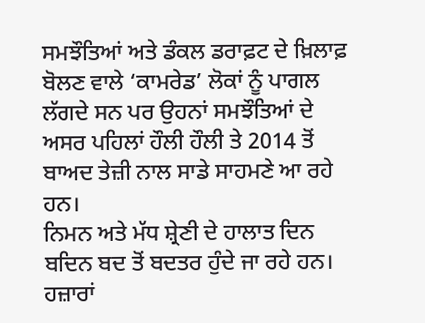ਸਮਝੌਤਿਆਂ ਅਤੇ ਡੰਕਲ ਡਰਾਫ਼ਟ ਦੇ ਖ਼ਿਲਾਫ਼ ਬੋਲਣ ਵਾਲੇ ‘ਕਾਮਰੇਡ’ ਲੋਕਾਂ ਨੂੰ ਪਾਗਲ ਲੱਗਦੇ ਸਨ ਪਰ ਉਹਨਾਂ ਸਮਝੌਤਿਆਂ ਦੇ ਅਸਰ ਪਹਿਲਾਂ ਹੌਲੀ ਹੌਲੀ ਤੇ 2014 ਤੋਂ ਬਾਅਦ ਤੇਜ਼ੀ ਨਾਲ ਸਾਡੇ ਸਾਹਮਣੇ ਆ ਰਹੇ ਹਨ।
ਨਿਮਨ ਅਤੇ ਮੱਧ ਸ਼੍ਰੇਣੀ ਦੇ ਹਾਲਾਤ ਦਿਨ ਬਦਿਨ ਬਦ ਤੋਂ ਬਦਤਰ ਹੁੰਦੇ ਜਾ ਰਹੇ ਹਨ। ਹਜ਼ਾਰਾਂ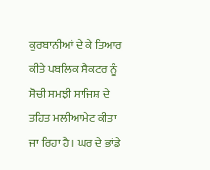ਕੁਰਬਾਨੀਆਂ ਦੇ ਕੇ ਤਿਆਰ ਕੀਤੇ ਪਬਲਿਕ ਸੈਕਟਰ ਨੂੰ ਸੋਚੀ ਸਮਝੀ ਸਾਜਿਸ਼ ਦੇ ਤਹਿਤ ਮਲੀਆਮੇਟ ਕੀਤਾ ਜਾ ਰਿਹਾ ਹੈ। ਘਰ ਦੇ ਭਾਂਡੇ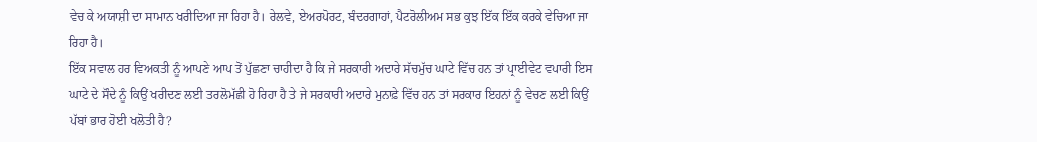ਵੇਚ ਕੇ ਅਯਾਸ਼ੀ ਦਾ ਸਾਮਾਨ ਖਰੀਦਿਆ ਜਾ ਰਿਹਾ ਹੈ। ਰੇਲਵੇ, ਏਅਰਪੋਰਟ, ਬੰਦਰਗਾਹਾਂ, ਪੈਟਰੋਲੀਅਮ ਸਭ ਕੁਝ ਇੱਕ ਇੱਕ ਕਰਕੇ ਵੇਚਿਆ ਜਾ ਰਿਹਾ ਹੈ।
ਇੱਕ ਸਵਾਲ ਹਰ ਵਿਅਕਤੀ ਨੂੰ ਆਪਣੇ ਆਪ ਤੋਂ ਪੁੱਛਣਾ ਚਾਹੀਦਾ ਹੈ ਕਿ ਜੇ ਸਰਕਾਰੀ ਅਦਾਰੇ ਸੱਚਮੁੱਚ ਘਾਟੇ ਵਿੱਚ ਹਨ ਤਾਂ ਪ੍ਰਾਈਵੇਟ ਵਪਾਰੀ ਇਸ ਘਾਟੇ ਦੇ ਸੌਦੇ ਨੂੰ ਕਿਉਂ ਖਰੀਦਣ ਲਈ ਤਰਲੋਮੱਛੀ ਹੋ ਰਿਹਾ ਹੈ ਤੇ ਜੇ ਸਰਕਾਰੀ ਅਦਾਰੇ ਮੁਨਾਫ਼ੇ ਵਿੱਚ ਹਨ ਤਾਂ ਸਰਕਾਰ ਇਹਨਾਂ ਨੂੰ ਵੇਚਣ ਲਈ ਕਿਉਂ ਪੱਬਾਂ ਭਾਰ ਹੋਈ ਖਲੋਤੀ ਹੈ?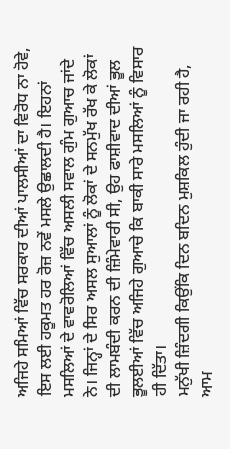ਅਜਿਹੇ ਸਮਿਆਂ ਵਿੱਚ ਸਰਕਾਰ ਦੀਆਂ ਪਾਲਸੀਆਂ ਦਾ ਵਿਰੋਧ ਨਾ ਹੋਵੇ, ਇਸ ਲਈ ਹਕੂਮਤ ਹਰ ਰੋਜ਼ ਨਵੇਂ ਮਸਲੇ ਉਛਾਲਦੀ ਹੈ। ਇਹਨਾਂ ਮਸਲਿਆਂ ਦੇ ਵਾਵਰੋਲਿਆਂ ਵਿੱਚ ਅਸਲੀ ਸਵਾਲ ਗੁੰਮ ਗੁਆਚ ਜਾਂਦੇ ਨੇ। ਜਿਨ੍ਹਾਂ ਦੇ ਸਿਰ ਅਸਲ ਸੁਆਲਾਂ ਨੂੰ ਲੋਕਾਂ ਦੇ ਸਨਮੁੱਖ ਰੱਖ ਕੇ ਲੋਕਾਂ ਦੀ ਲਾਮਬੰਦੀ ਕਰਨ ਦੀ ਜ਼ਿੰਮੇਵਾਰੀ ਸੀ, ਉਹ ਫਾਸ਼ੀਵਾਦ ਦੀਆਂ ਭੂਲ ਭੂਲਈਆਂ ਵਿੱਚ ਅਜਿਹੇ ਗੁਆਚੇ ਕਿ ਬਾਕੀ ਸਾਰੇ ਮਸਲਿਆਂ ਨੂੰ ਵਿਸਾਰ ਹੀ ਦਿੱਤਾ।
ਮਨੁੱਖੀ ਜ਼ਿੰਦਗੀ ਕਿਉਂਕਿ ਦਿਨ ਬਦਿਨ ਮੁਸ਼ਕਿਲ ਹੁੰਦੀ ਜਾ ਰਹੀ ਹੈ, ਆਮ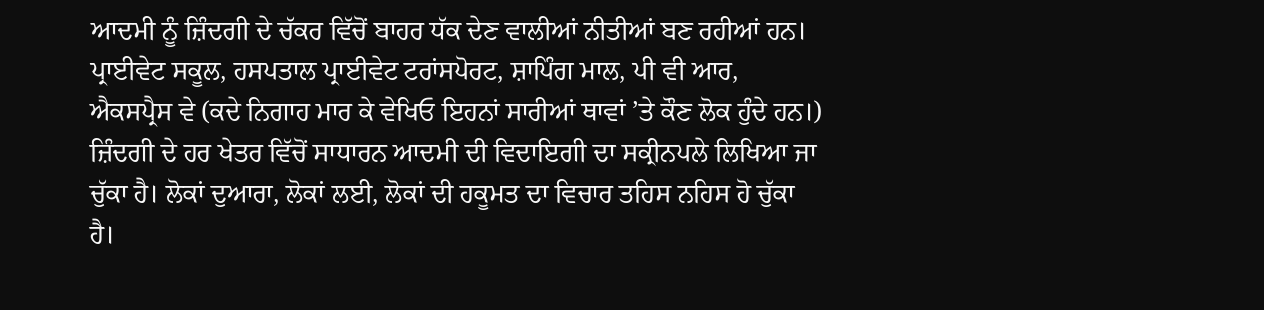ਆਦਮੀ ਨੂੰ ਜ਼ਿੰਦਗੀ ਦੇ ਚੱਕਰ ਵਿੱਚੋਂ ਬਾਹਰ ਧੱਕ ਦੇਣ ਵਾਲੀਆਂ ਨੀਤੀਆਂ ਬਣ ਰਹੀਆਂ ਹਨ। ਪ੍ਰਾਈਵੇਟ ਸਕੂਲ, ਹਸਪਤਾਲ ਪ੍ਰਾਈਵੇਟ ਟਰਾਂਸਪੋਰਟ, ਸ਼ਾਪਿੰਗ ਮਾਲ, ਪੀ ਵੀ ਆਰ, ਐਕਸਪ੍ਰੈਸ ਵੇ (ਕਦੇ ਨਿਗਾਹ ਮਾਰ ਕੇ ਵੇਖਿਓ ਇਹਨਾਂ ਸਾਰੀਆਂ ਥਾਵਾਂ ’ਤੇ ਕੌਣ ਲੋਕ ਹੁੰਦੇ ਹਨ।) ਜ਼ਿੰਦਗੀ ਦੇ ਹਰ ਖੇਤਰ ਵਿੱਚੋਂ ਸਾਧਾਰਨ ਆਦਮੀ ਦੀ ਵਿਦਾਇਗੀ ਦਾ ਸਕ੍ਰੀਨਪਲੇ ਲਿਖਿਆ ਜਾ ਚੁੱਕਾ ਹੈ। ਲੋਕਾਂ ਦੁਆਰਾ, ਲੋਕਾਂ ਲਈ, ਲੋਕਾਂ ਦੀ ਹਕੂਮਤ ਦਾ ਵਿਚਾਰ ਤਹਿਸ ਨਹਿਸ ਹੋ ਚੁੱਕਾ ਹੈ।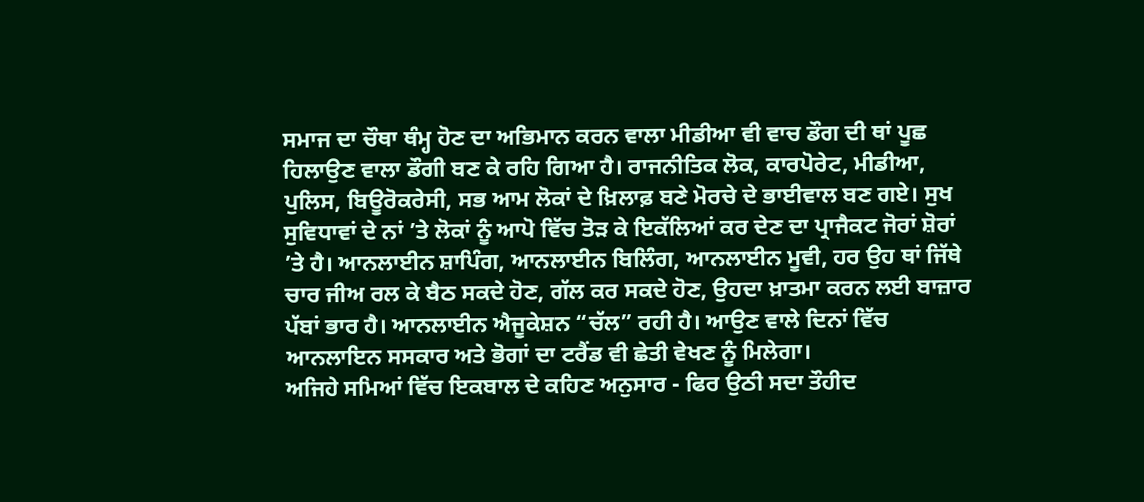ਸਮਾਜ ਦਾ ਚੌਥਾ ਥੰਮ੍ਹ ਹੋਣ ਦਾ ਅਭਿਮਾਨ ਕਰਨ ਵਾਲਾ ਮੀਡੀਆ ਵੀ ਵਾਚ ਡੌਗ ਦੀ ਥਾਂ ਪੂਛ ਹਿਲਾਉਣ ਵਾਲਾ ਡੌਗੀ ਬਣ ਕੇ ਰਹਿ ਗਿਆ ਹੈ। ਰਾਜਨੀਤਿਕ ਲੋਕ, ਕਾਰਪੋਰੇਟ, ਮੀਡੀਆ, ਪੁਲਿਸ, ਬਿਊਰੋਕਰੇਸੀ, ਸਭ ਆਮ ਲੋਕਾਂ ਦੇ ਖ਼ਿਲਾਫ਼ ਬਣੇ ਮੋਰਚੇ ਦੇ ਭਾਈਵਾਲ ਬਣ ਗਏ। ਸੁਖ ਸੁਵਿਧਾਵਾਂ ਦੇ ਨਾਂ ’ਤੇ ਲੋਕਾਂ ਨੂੰ ਆਪੋ ਵਿੱਚ ਤੋੜ ਕੇ ਇਕੱਲਿਆਂ ਕਰ ਦੇਣ ਦਾ ਪ੍ਰਾਜੈਕਟ ਜੋਰਾਂ ਸ਼ੋਰਾਂ ’ਤੇ ਹੈ। ਆਨਲਾਈਨ ਸ਼ਾਪਿੰਗ, ਆਨਲਾਈਨ ਬਿਲਿੰਗ, ਆਨਲਾਈਨ ਮੂਵੀ, ਹਰ ਉਹ ਥਾਂ ਜਿੱਥੇ ਚਾਰ ਜੀਅ ਰਲ ਕੇ ਬੈਠ ਸਕਦੇ ਹੋਣ, ਗੱਲ ਕਰ ਸਕਦੇ ਹੋਣ, ਉਹਦਾ ਖ਼ਾਤਮਾ ਕਰਨ ਲਈ ਬਾਜ਼ਾਰ ਪੱਬਾਂ ਭਾਰ ਹੈ। ਆਨਲਾਈਨ ਐਜੂਕੇਸ਼ਨ “ਚੱਲ” ਰਹੀ ਹੈ। ਆਉਣ ਵਾਲੇ ਦਿਨਾਂ ਵਿੱਚ ਆਨਲਾਇਨ ਸਸਕਾਰ ਅਤੇ ਭੋਗਾਂ ਦਾ ਟਰੈਂਡ ਵੀ ਛੇਤੀ ਵੇਖਣ ਨੂੰ ਮਿਲੇਗਾ।
ਅਜਿਹੇ ਸਮਿਆਂ ਵਿੱਚ ਇਕਬਾਲ ਦੇ ਕਹਿਣ ਅਨੁਸਾਰ - ਫਿਰ ਉਠੀ ਸਦਾ ਤੌਹੀਦ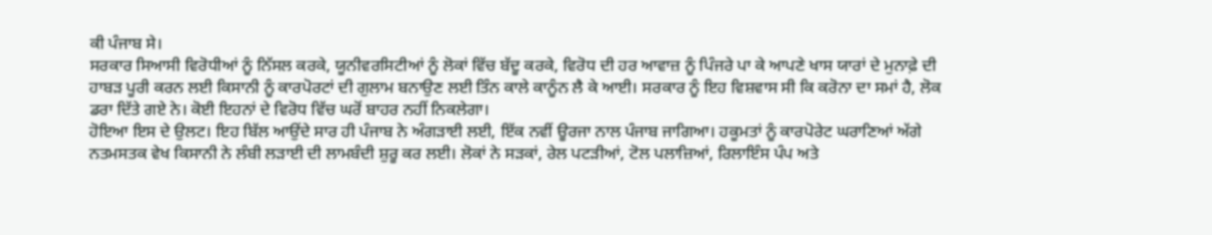ਕੀ ਪੰਜਾਬ ਸੇ।
ਸਰਕਾਰ ਸਿਆਸੀ ਵਿਰੋਧੀਆਂ ਨੂੰ ਨਿੱਸਲ ਕਰਕੇ, ਯੂਨੀਵਰਸਿਟੀਆਂ ਨੂੰ ਲੋਕਾਂ ਵਿੱਚ ਬੱਦੂ ਕਰਕੇ, ਵਿਰੋਧ ਦੀ ਹਰ ਆਵਾਜ਼ ਨੂੰ ਪਿੰਜਰੇ ਪਾ ਕੇ ਆਪਣੇ ਖਾਸ ਯਾਰਾਂ ਦੇ ਮੁਨਾਫ਼ੇ ਦੀ ਹਾਬੜ ਪੂਰੀ ਕਰਨ ਲਈ ਕਿਸਾਨੀ ਨੂੰ ਕਾਰਪੋਰਟਾਂ ਦੀ ਗੁਲਾਮ ਬਨਾਉਣ ਲਈ ਤਿੰਨ ਕਾਲੇ ਕਾਨੂੰਨ ਲੈ ਕੇ ਆਈ। ਸਰਕਾਰ ਨੂੰ ਇਹ ਵਿਸ਼ਵਾਸ ਸੀ ਕਿ ਕਰੋਨਾ ਦਾ ਸਮਾਂ ਹੈ, ਲੋਕ ਡਰਾ ਦਿੱਤੇ ਗਏ ਨੇ। ਕੋਈ ਇਹਨਾਂ ਦੇ ਵਿਰੋਧ ਵਿੱਚ ਘਰੋਂ ਬਾਹਰ ਨਹੀਂ ਨਿਕਲੇਗਾ।
ਹੋਇਆ ਇਸ ਦੇ ਉਲਟ। ਇਹ ਬਿੱਲ ਆਉਂਦੇ ਸਾਰ ਹੀ ਪੰਜਾਬ ਨੇ ਅੰਗੜਾਈ ਲਈ, ਇੱਕ ਨਵੀਂ ਊਰਜਾ ਨਾਲ ਪੰਜਾਬ ਜਾਗਿਆ। ਹਕੂਮਤਾਂ ਨੂੰ ਕਾਰਪੋਰੇਟ ਘਰਾਣਿਆਂ ਅੱਗੇ ਨਤਮਸਤਕ ਵੇਖ ਕਿਸਾਨੀ ਨੇ ਲੰਬੀ ਲੜਾਈ ਦੀ ਲਾਮਬੰਦੀ ਸ਼ੁਰੂ ਕਰ ਲਈ। ਲੋਕਾਂ ਨੇ ਸੜਕਾਂ, ਰੇਲ ਪਟੜੀਆਂ, ਟੋਲ ਪਲਾਜ਼ਿਆਂ, ਰਿਲਾਇੰਸ ਪੰਪ ਅਤੇ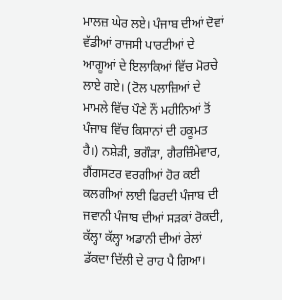ਮਾਲਜ਼ ਘੇਰ ਲਏ। ਪੰਜਾਬ ਦੀਆਂ ਦੋਵਾਂ ਵੱਡੀਆਂ ਰਾਜਸੀ ਪਾਰਟੀਆਂ ਦੇ ਆਗੂਆਂ ਦੇ ਇਲਾਕਿਆਂ ਵਿੱਚ ਮੋਰਚੇ ਲਾਏ ਗਏ। (ਟੋਲ ਪਲਾਜ਼ਿਆਂ ਦੇ ਮਾਮਲੇ ਵਿੱਚ ਪੌਣੇ ਨੌਂ ਮਹੀਨਿਆਂ ਤੋਂ ਪੰਜਾਬ ਵਿੱਚ ਕਿਸਾਨਾਂ ਦੀ ਹਕੂਮਤ ਹੈ।) ਨਸ਼ੇੜੀ, ਭਗੌੜਾ, ਗੈਰਜ਼ਿੰਮੇਵਾਰ, ਗੈਂਗਸਟਰ ਵਰਗੀਆਂ ਹੋਰ ਕਈ ਕਲਗੀਆਂ ਲਾਈ ਫਿਰਦੀ ਪੰਜਾਬ ਦੀ ਜਵਾਨੀ ਪੰਜਾਬ ਦੀਆਂ ਸੜਕਾਂ ਰੋਕਦੀ, ਕੱਲ੍ਹਾ ਕੱਲ੍ਹਾ ਅਡਾਨੀ ਦੀਆਂ ਰੇਲਾਂ ਡੱਕਦਾ ਦਿੱਲੀ ਦੇ ਰਾਹ ਪੈ ਗਿਆ।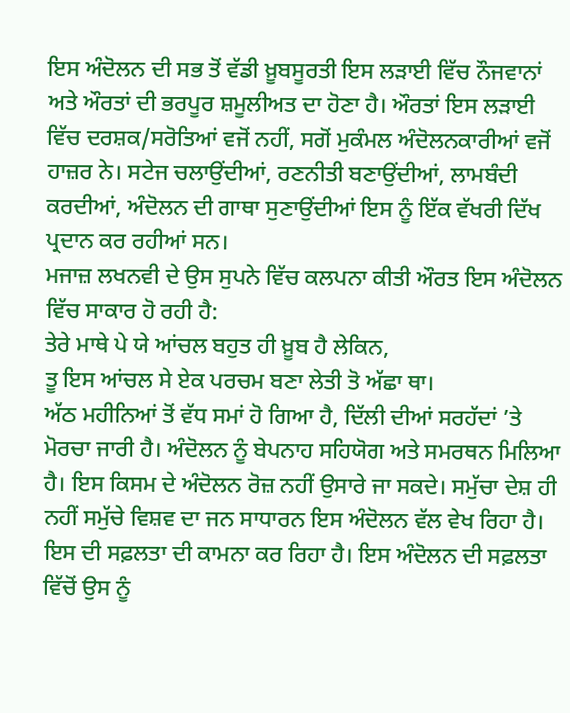ਇਸ ਅੰਦੋਲਨ ਦੀ ਸਭ ਤੋਂ ਵੱਡੀ ਖ਼ੂਬਸੂਰਤੀ ਇਸ ਲੜਾਈ ਵਿੱਚ ਨੌਜਵਾਨਾਂ ਅਤੇ ਔਰਤਾਂ ਦੀ ਭਰਪੂਰ ਸ਼ਮੂਲੀਅਤ ਦਾ ਹੋਣਾ ਹੈ। ਔਰਤਾਂ ਇਸ ਲੜਾਈ ਵਿੱਚ ਦਰਸ਼ਕ/ਸਰੋਤਿਆਂ ਵਜੋਂ ਨਹੀਂ, ਸਗੋਂ ਮੁਕੰਮਲ ਅੰਦੋਲਨਕਾਰੀਆਂ ਵਜੋਂ ਹਾਜ਼ਰ ਨੇ। ਸਟੇਜ ਚਲਾਉਂਦੀਆਂ, ਰਣਨੀਤੀ ਬਣਾਉਂਦੀਆਂ, ਲਾਮਬੰਦੀ ਕਰਦੀਆਂ, ਅੰਦੋਲਨ ਦੀ ਗਾਥਾ ਸੁਣਾਉਂਦੀਆਂ ਇਸ ਨੂੰ ਇੱਕ ਵੱਖਰੀ ਦਿੱਖ ਪ੍ਰਦਾਨ ਕਰ ਰਹੀਆਂ ਸਨ।
ਮਜਾਜ਼ ਲਖਨਵੀ ਦੇ ਉਸ ਸੁਪਨੇ ਵਿੱਚ ਕਲਪਨਾ ਕੀਤੀ ਔਰਤ ਇਸ ਅੰਦੋਲਨ ਵਿੱਚ ਸਾਕਾਰ ਹੋ ਰਹੀ ਹੈ:
ਤੇਰੇ ਮਾਥੇ ਪੇ ਯੇ ਆਂਚਲ ਬਹੁਤ ਹੀ ਖ਼ੂਬ ਹੈ ਲੇਕਿਨ,
ਤੂ ਇਸ ਆਂਚਲ ਸੇ ਏਕ ਪਰਚਮ ਬਣਾ ਲੇਤੀ ਤੋ ਅੱਛਾ ਥਾ।
ਅੱਠ ਮਹੀਨਿਆਂ ਤੋਂ ਵੱਧ ਸਮਾਂ ਹੋ ਗਿਆ ਹੈ, ਦਿੱਲੀ ਦੀਆਂ ਸਰਹੱਦਾਂ ’ਤੇ ਮੋਰਚਾ ਜਾਰੀ ਹੈ। ਅੰਦੋਲਨ ਨੂੰ ਬੇਪਨਾਹ ਸਹਿਯੋਗ ਅਤੇ ਸਮਰਥਨ ਮਿਲਿਆ ਹੈ। ਇਸ ਕਿਸਮ ਦੇ ਅੰਦੋਲਨ ਰੋਜ਼ ਨਹੀਂ ਉਸਾਰੇ ਜਾ ਸਕਦੇ। ਸਮੁੱਚਾ ਦੇਸ਼ ਹੀ ਨਹੀਂ ਸਮੁੱਚੇ ਵਿਸ਼ਵ ਦਾ ਜਨ ਸਾਧਾਰਨ ਇਸ ਅੰਦੋਲਨ ਵੱਲ ਵੇਖ ਰਿਹਾ ਹੈ। ਇਸ ਦੀ ਸਫ਼ਲਤਾ ਦੀ ਕਾਮਨਾ ਕਰ ਰਿਹਾ ਹੈ। ਇਸ ਅੰਦੋਲਨ ਦੀ ਸਫ਼ਲਤਾ ਵਿੱਚੋਂ ਉਸ ਨੂੰ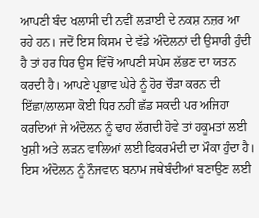ਆਪਣੀ ਬੰਦ ਖਲਾਸੀ ਦੀ ਨਵੀਂ ਲੜਾਈ ਦੇ ਨਕਸ਼ ਨਜ਼ਰ ਆ ਰਹੇ ਹਨ। ਜਦੋਂ ਇਸ ਕਿਸਮ ਦੇ ਵੱਡੇ ਅੰਦੋਲਨਾਂ ਦੀ ਉਸਾਰੀ ਹੁੰਦੀ ਹੈ ਤਾਂ ਹਰ ਧਿਰ ਉਸ ਵਿੱਚੋਂ ਆਪਣੀ ਸਪੇਸ ਲੱਭਣ ਦਾ ਯਤਨ ਕਰਦੀ ਹੈ। ਆਪਣੇ ਪ੍ਰਭਾਵ ਘੇਰੇ ਨੂੰ ਹੋਰ ਚੌੜਾ ਕਰਨ ਦੀ ਇੱਛਾ/ਲਾਲਸਾ ਕੋਈ ਧਿਰ ਨਹੀਂ ਛੱਡ ਸਕਦੀ ਪਰ ਅਜਿਹਾ ਕਰਦਿਆਂ ਜੇ ਅੰਦੋਲਨ ਨੂੰ ਢਾਹ ਲੱਗਦੀ ਹੋਵੇ ਤਾਂ ਹਕੂਮਤਾਂ ਲਈ ਖੁਸ਼ੀ ਅਤੇ ਲੜਨ ਵਾਲਿਆਂ ਲਈ ਫਿਕਰਮੰਦੀ ਦਾ ਮੌਕਾ ਹੁੰਦਾ ਹੈ। ਇਸ ਅੰਦੋਲਨ ਨੂੰ ਨੌਜਵਾਨ ਬਨਾਮ ਜਥੇਬੰਦੀਆਂ ਬਣਾਉਣ ਲਈ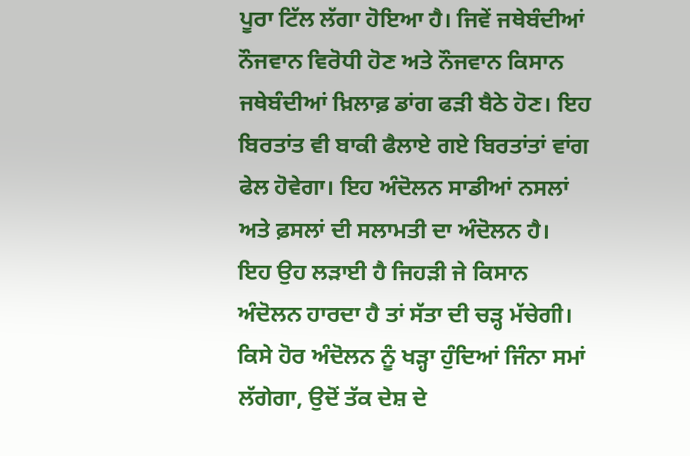ਪੂਰਾ ਟਿੱਲ ਲੱਗਾ ਹੋਇਆ ਹੈ। ਜਿਵੇਂ ਜਥੇਬੰਦੀਆਂ ਨੌਜਵਾਨ ਵਿਰੋਧੀ ਹੋਣ ਅਤੇ ਨੌਜਵਾਨ ਕਿਸਾਨ ਜਥੇਬੰਦੀਆਂ ਖ਼ਿਲਾਫ਼ ਡਾਂਗ ਫੜੀ ਬੈਠੇ ਹੋਣ। ਇਹ ਬਿਰਤਾਂਤ ਵੀ ਬਾਕੀ ਫੈਲਾਏ ਗਏ ਬਿਰਤਾਂਤਾਂ ਵਾਂਗ ਫੇਲ ਹੋਵੇਗਾ। ਇਹ ਅੰਦੋਲਨ ਸਾਡੀਆਂ ਨਸਲਾਂ ਅਤੇ ਫ਼ਸਲਾਂ ਦੀ ਸਲਾਮਤੀ ਦਾ ਅੰਦੋਲਨ ਹੈ।
ਇਹ ਉਹ ਲੜਾਈ ਹੈ ਜਿਹੜੀ ਜੇ ਕਿਸਾਨ ਅੰਦੋਲਨ ਹਾਰਦਾ ਹੈ ਤਾਂ ਸੱਤਾ ਦੀ ਚੜ੍ਹ ਮੱਚੇਗੀ। ਕਿਸੇ ਹੋਰ ਅੰਦੋਲਨ ਨੂੰ ਖੜ੍ਹਾ ਹੁੰਦਿਆਂ ਜਿੰਨਾ ਸਮਾਂ ਲੱਗੇਗਾ, ਉਦੋਂ ਤੱਕ ਦੇਸ਼ ਦੇ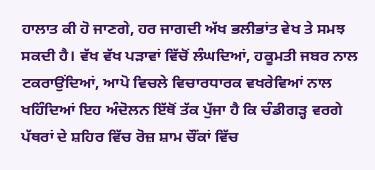ਹਾਲਾਤ ਕੀ ਹੋ ਜਾਣਗੇ, ਹਰ ਜਾਗਦੀ ਅੱਖ ਭਲੀਭਾਂਤ ਵੇਖ ਤੇ ਸਮਝ ਸਕਦੀ ਹੈ। ਵੱਖ ਵੱਖ ਪੜਾਵਾਂ ਵਿੱਚੋਂ ਲੰਘਦਿਆਂ, ਹਕੂਮਤੀ ਜਬਰ ਨਾਲ ਟਕਰਾਉਂਦਿਆਂ, ਆਪੋ ਵਿਚਲੇ ਵਿਚਾਰਧਾਰਕ ਵਖਰੇਵਿਆਂ ਨਾਲ ਖਹਿੰਦਿਆਂ ਇਹ ਅੰਦੋਲਨ ਇੱਥੋਂ ਤੱਕ ਪੁੱਜਾ ਹੈ ਕਿ ਚੰਡੀਗੜ੍ਹ ਵਰਗੇ ਪੱਥਰਾਂ ਦੇ ਸ਼ਹਿਰ ਵਿੱਚ ਰੋਜ਼ ਸ਼ਾਮ ਚੌਂਕਾਂ ਵਿੱਚ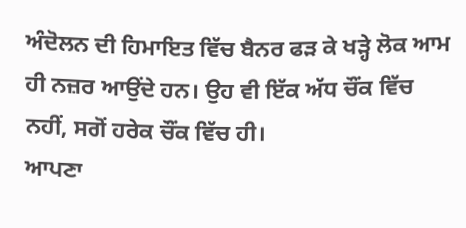ਅੰਦੋਲਨ ਦੀ ਹਿਮਾਇਤ ਵਿੱਚ ਬੈਨਰ ਫੜ ਕੇ ਖੜ੍ਹੇ ਲੋਕ ਆਮ ਹੀ ਨਜ਼ਰ ਆਉਂਦੇ ਹਨ। ਉਹ ਵੀ ਇੱਕ ਅੱਧ ਚੌਂਕ ਵਿੱਚ ਨਹੀਂ, ਸਗੋਂ ਹਰੇਕ ਚੌਂਕ ਵਿੱਚ ਹੀ।
ਆਪਣਾ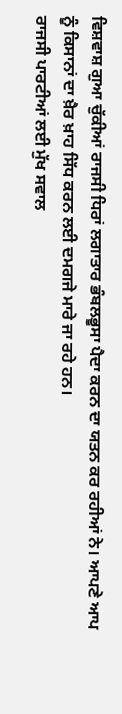ਵਿਸ਼ਵਾਸ਼ ਗੁਆ ਚੁੱਕੀਆਂ ਰਾਜਸੀ ਧਿਰਾਂ ਲਗਾਤਾਰ ਭੰਬਲਭੂਸਾ ਪੈਦਾ ਕਰਨ ਦਾ ਯਤਨ ਕਰ ਰਹੀਆਂ ਨੇ। ਆਪਣੇ ਆਪ ਨੂੰ ਕਿਸਾਨਾਂ ਦਾ ਖ਼ੈਰ ਖ਼ਾਹ ਸਿੱਧ ਕਰਨ ਲਈ ਦਮਗਜੇ ਮਾਰੇ ਜਾ ਰਹੇ ਹਨ।
ਰਾਜਸੀ ਪਾਰਟੀਆਂ ਲਈ ਮੁੱਖ ਸਵਾਲ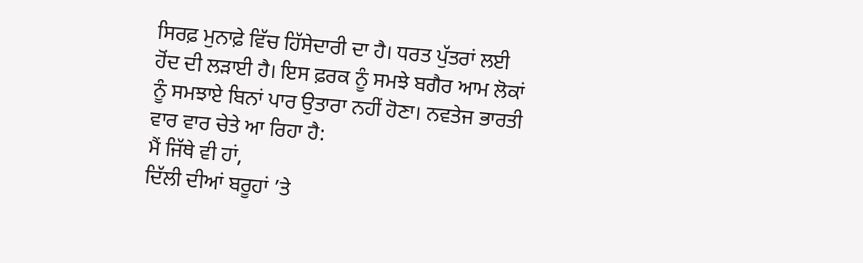ਸਿਰਫ਼ ਮੁਨਾਫ਼ੇ ਵਿੱਚ ਹਿੱਸੇਦਾਰੀ ਦਾ ਹੈ। ਧਰਤ ਪੁੱਤਰਾਂ ਲਈ ਹੋਂਦ ਦੀ ਲੜਾਈ ਹੈ। ਇਸ ਫ਼ਰਕ ਨੂੰ ਸਮਝੇ ਬਗੈਰ ਆਮ ਲੋਕਾਂ ਨੂੰ ਸਮਝਾਏ ਬਿਨਾਂ ਪਾਰ ਉਤਾਰਾ ਨਹੀਂ ਹੋਣਾ। ਨਵਤੇਜ ਭਾਰਤੀ ਵਾਰ ਵਾਰ ਚੇਤੇ ਆ ਰਿਹਾ ਹੈ:
ਮੈਂ ਜਿੱਥੇ ਵੀ ਹਾਂ,
ਦਿੱਲੀ ਦੀਆਂ ਬਰੂਹਾਂ ’ਤੇ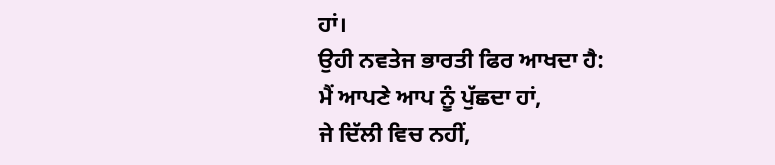ਹਾਂ।
ਉਹੀ ਨਵਤੇਜ ਭਾਰਤੀ ਫਿਰ ਆਖਦਾ ਹੈ:
ਮੈਂ ਆਪਣੇ ਆਪ ਨੂੰ ਪੁੱਛਦਾ ਹਾਂ,
ਜੇ ਦਿੱਲੀ ਵਿਚ ਨਹੀਂ,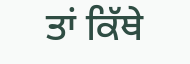ਤਾਂ ਕਿੱਥੇ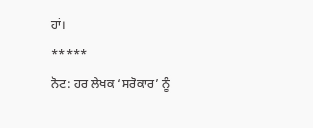ਹਾਂ।
*****
ਨੋਟ: ਹਰ ਲੇਖਕ ‘ਸਰੋਕਾਰ’ ਨੂੰ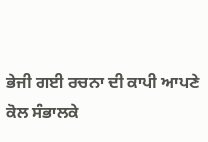ਭੇਜੀ ਗਈ ਰਚਨਾ ਦੀ ਕਾਪੀ ਆਪਣੇ ਕੋਲ ਸੰਭਾਲਕੇ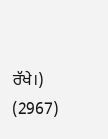ਰੱਖੇ।)
(2967)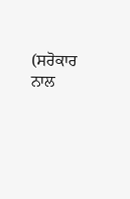(ਸਰੋਕਾਰ ਨਾਲ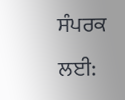ਸੰਪਰਕ ਲਈ: